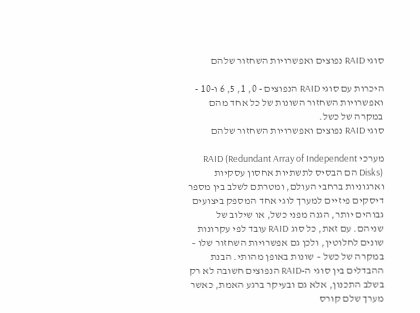סוגי RAID נפוצים ואפשרויות השחזור שלהם

היכרות עם סוגי RAID הנפוצים - 0, 1, 5, 6 ו-10 - ואפשרויות השחזור השונות של כל אחד מהם במקרה של כשל.
סוגי RAID נפוצים ואפשרויות השחזור שלהם

מערכי RAID (Redundant Array of Independent Disks) הם הבסיס לתשתיות אחסון עסקיות וארגוניות ברחבי העולם, ומטרתם לשלב בין מספר דיסקים פיזיים למערך לוגי אחד המספק ביצועים גבוהים יותר, הגנה מפני כשל, או שילוב של שניהם. עם זאת, כל סוג RAID עובד לפי עקרונות שונים לחלוטין, ולכן גם אפשרויות השחזור שלו – במקרה של כשל – שונות באופן מהותי. הבנת ההבדלים בין סוגי ה-RAID הנפוצים חשובה לא רק בשלב התכנון, אלא גם ובעיקר ברגע האמת, כאשר מערך שלם קורס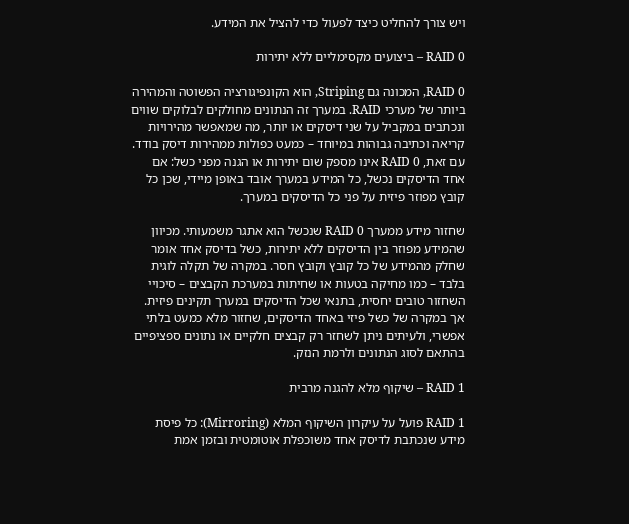ויש צורך להחליט כיצד לפעול כדי להציל את המידע.

RAID 0 – ביצועים מקסימליים ללא יתירות

RAID 0, המכונה גם Striping, הוא הקונפיגורציה הפשוטה והמהירה ביותר של מערכי RAID. במערך זה הנתונים מחולקים לבלוקים שווים ונכתבים במקביל על שני דיסקים או יותר, מה שמאפשר מהירויות קריאה וכתיבה גבוהות במיוחד – כמעט כפולות ממהירות דיסק בודד. עם זאת, RAID 0 אינו מספק שום יתירות או הגנה מפני כשל: אם אחד הדיסקים נכשל, כל המידע במערך אובד באופן מיידי, שכן כל קובץ מפוזר פיזית על פני כל הדיסקים במערך.

שחזור מידע ממערך RAID 0 שנכשל הוא אתגר משמעותי. מכיוון שהמידע מפוזר בין הדיסקים ללא יתירות, כשל בדיסק אחד אומר שחלק מהמידע של כל קובץ וקובץ חסר. במקרה של תקלה לוגית בלבד – כמו מחיקה בטעות או שחיתות במערכת הקבצים – סיכויי השחזור טובים יחסית, בתנאי שכל הדיסקים במערך תקינים פיזית. אך במקרה של כשל פיזי באחד הדיסקים, שחזור מלא כמעט בלתי אפשרי, ולעיתים ניתן לשחזר רק קבצים חלקיים או נתונים ספציפיים בהתאם לסוג הנתונים ולרמת הנזק.

RAID 1 – שיקוף מלא להגנה מרבית

RAID 1 פועל על עיקרון השיקוף המלא (Mirroring): כל פיסת מידע שנכתבת לדיסק אחד משוכפלת אוטומטית ובזמן אמת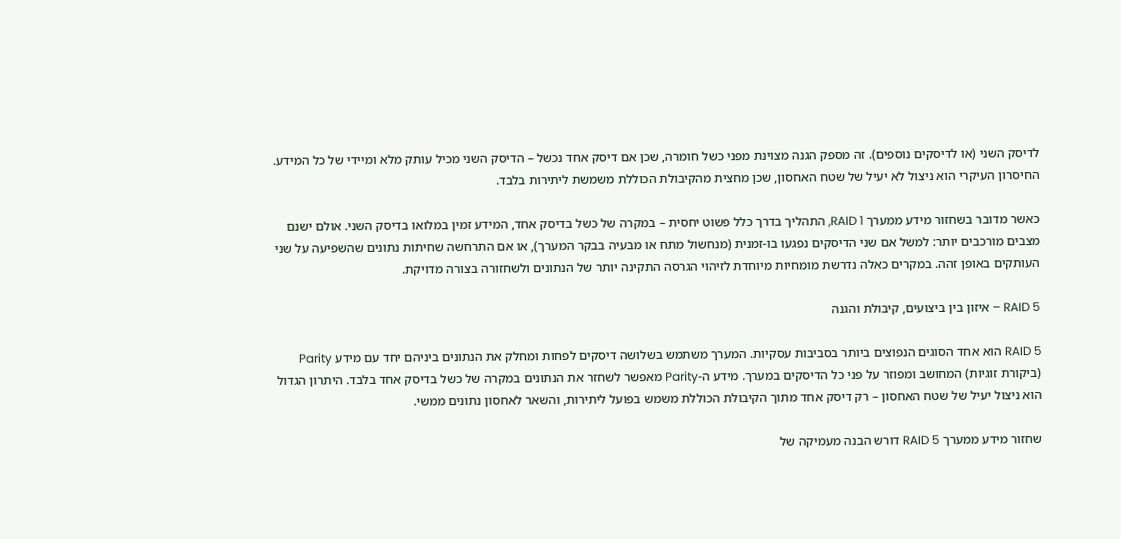לדיסק השני (או לדיסקים נוספים). זה מספק הגנה מצוינת מפני כשל חומרה, שכן אם דיסק אחד נכשל – הדיסק השני מכיל עותק מלא ומיידי של כל המידע. החיסרון העיקרי הוא ניצול לא יעיל של שטח האחסון, שכן מחצית מהקיבולת הכוללת משמשת ליתירות בלבד.

כאשר מדובר בשחזור מידע ממערך RAID 1, התהליך בדרך כלל פשוט יחסית – במקרה של כשל בדיסק אחד, המידע זמין במלואו בדיסק השני. אולם ישנם מצבים מורכבים יותר: למשל אם שני הדיסקים נפגעו בו-זמנית (מנחשול מתח או מבעיה בבקר המערך), או אם התרחשה שחיתות נתונים שהשפיעה על שני העותקים באופן זהה. במקרים כאלה נדרשת מומחיות מיוחדת לזיהוי הגרסה התקינה יותר של הנתונים ולשחזורה בצורה מדויקת.

RAID 5 – איזון בין ביצועים, קיבולת והגנה

RAID 5 הוא אחד הסוגים הנפוצים ביותר בסביבות עסקיות. המערך משתמש בשלושה דיסקים לפחות ומחלק את הנתונים ביניהם יחד עם מידע Parity (ביקורת זוגיות) המחושב ומפוזר על פני כל הדיסקים במערך. מידע ה-Parity מאפשר לשחזר את הנתונים במקרה של כשל בדיסק אחד בלבד. היתרון הגדול הוא ניצול יעיל של שטח האחסון – רק דיסק אחד מתוך הקיבולת הכוללת משמש בפועל ליתירות, והשאר לאחסון נתונים ממשי.

שחזור מידע ממערך RAID 5 דורש הבנה מעמיקה של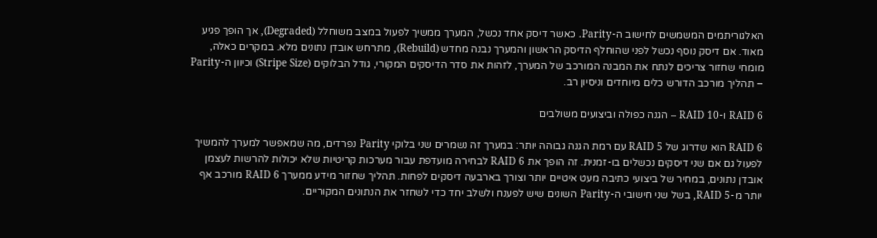האלגוריתמים המשמשים לחישוב ה-Parity. כאשר דיסק אחד נכשל, המערך ממשיך לפעול במצב משוחלל (Degraded), אך הופך פגיע מאוד. אם דיסק נוסף נכשל לפני שהוחלף הדיסק הראשון והמערך נבנה מחדש (Rebuild), מתרחש אובדן נתונים מלא. במקרים כאלה, מומחי שחזור צריכים לנתח את המבנה המורכב של המערך, לזהות את סדר הדיסקים המקורי, גודל הבלוקים (Stripe Size) וכיוון ה-Parity – תהליך מורכב הדורש כלים מיוחדים וניסיון רב.

RAID 6 ו-RAID 10 – הגנה כפולה וביצועים משולבים

RAID 6 הוא שדרוג של RAID 5 עם רמת הגנה גבוהה יותר: במערך זה נשמרים שני בלוקי Parity נפרדים, מה שמאפשר למערך להמשיך לפעול גם אם שני דיסקים נכשלים בו-זמנית. זה הופך את RAID 6 לבחירה מועדפת עבור מערכות קריטיות שלא יכולות להרשות לעצמן אובדן נתונים, במחיר של ביצועי כתיבה מעט איטיים יותר וצורך בארבעה דיסקים לפחות. תהליך שחזור מידע ממערך RAID 6 מורכב אף יותר מ-RAID 5, בשל שני חישובי ה-Parity השונים שיש לפענח ולשלב יחד כדי לשחזר את הנתונים המקוריים.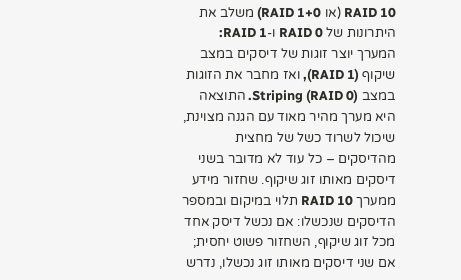RAID 10 (או RAID 1+0) משלב את היתרונות של RAID 0 ו-RAID 1: המערך יוצר זוגות של דיסקים במצב שיקוף (RAID 1), ואז מחבר את הזוגות במצב Striping (RAID 0). התוצאה היא מערך מהיר מאוד עם הגנה מצוינת, שיכול לשרוד כשל של מחצית מהדיסקים – כל עוד לא מדובר בשני דיסקים מאותו זוג שיקוף. שחזור מידע ממערך RAID 10 תלוי במיקום ובמספר הדיסקים שנכשלו: אם נכשל דיסק אחד מכל זוג שיקוף, השחזור פשוט יחסית; אם שני דיסקים מאותו זוג נכשלו, נדרש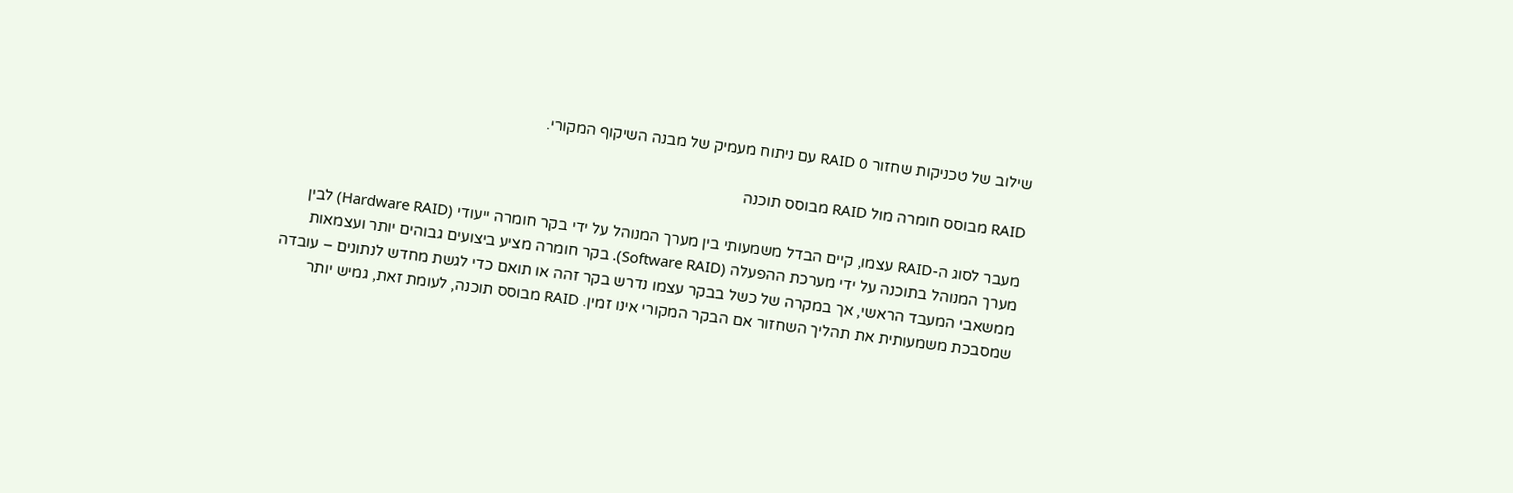שילוב של טכניקות שחזור RAID 0 עם ניתוח מעמיק של מבנה השיקוף המקורי.

RAID מבוסס חומרה מול RAID מבוסס תוכנה

מעבר לסוג ה-RAID עצמו, קיים הבדל משמעותי בין מערך המנוהל על ידי בקר חומרה ייעודי (Hardware RAID) לבין מערך המנוהל בתוכנה על ידי מערכת ההפעלה (Software RAID). בקר חומרה מציע ביצועים גבוהים יותר ועצמאות ממשאבי המעבד הראשי, אך במקרה של כשל בבקר עצמו נדרש בקר זהה או תואם כדי לגשת מחדש לנתונים – עובדה שמסבכת משמעותית את תהליך השחזור אם הבקר המקורי אינו זמין. RAID מבוסס תוכנה, לעומת זאת, גמיש יותר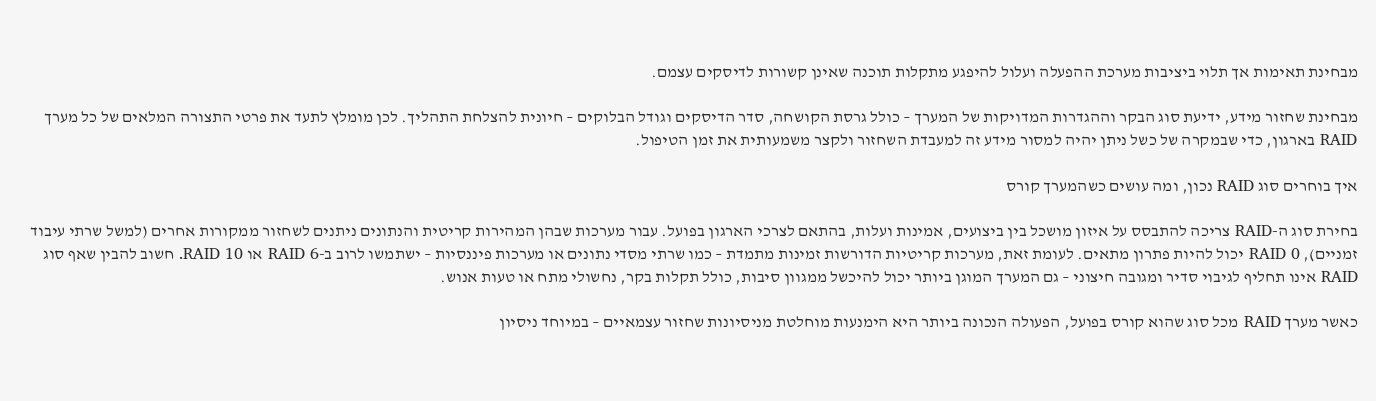מבחינת תאימות אך תלוי ביציבות מערכת ההפעלה ועלול להיפגע מתקלות תוכנה שאינן קשורות לדיסקים עצמם.

מבחינת שחזור מידע, ידיעת סוג הבקר וההגדרות המדויקות של המערך – כולל גרסת הקושחה, סדר הדיסקים וגודל הבלוקים – חיונית להצלחת התהליך. לכן מומלץ לתעד את פרטי התצורה המלאים של כל מערך RAID בארגון, כדי שבמקרה של כשל ניתן יהיה למסור מידע זה למעבדת השחזור ולקצר משמעותית את זמן הטיפול.

איך בוחרים סוג RAID נכון, ומה עושים כשהמערך קורס

בחירת סוג ה-RAID צריכה להתבסס על איזון מושכל בין ביצועים, אמינות ועלות, בהתאם לצרכי הארגון בפועל. עבור מערכות שבהן המהירות קריטית והנתונים ניתנים לשחזור ממקורות אחרים (למשל שרתי עיבוד זמניים), RAID 0 יכול להיות פתרון מתאים. לעומת זאת, מערכות קריטיות הדורשות זמינות מתמדת – כמו שרתי מסדי נתונים או מערכות פיננסיות – ישתמשו לרוב ב-RAID 6 או RAID 10. חשוב להבין שאף סוג RAID אינו תחליף לגיבוי סדיר ומגובה חיצוני – גם המערך המוגן ביותר יכול להיכשל ממגוון סיבות, כולל תקלות בקר, נחשולי מתח או טעות אנוש.

כאשר מערך RAID מכל סוג שהוא קורס בפועל, הפעולה הנכונה ביותר היא הימנעות מוחלטת מניסיונות שחזור עצמאיים – במיוחד ניסיון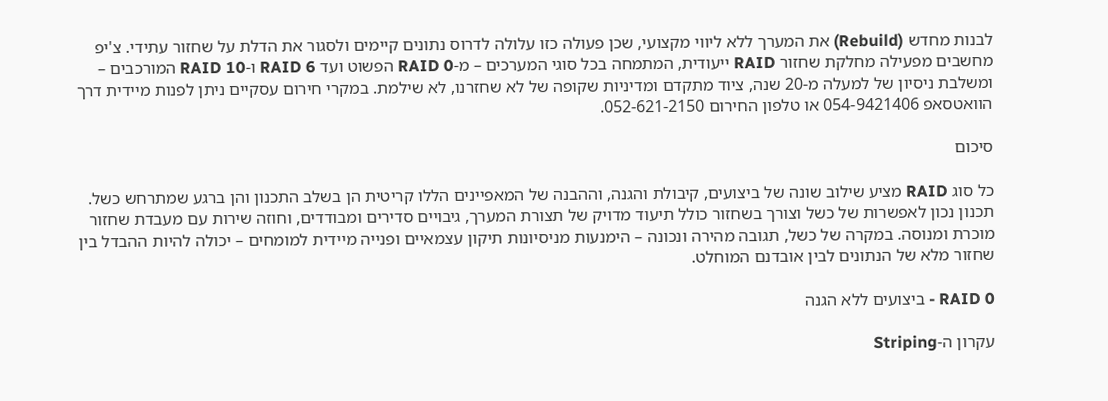לבנות מחדש (Rebuild) את המערך ללא ליווי מקצועי, שכן פעולה כזו עלולה לדרוס נתונים קיימים ולסגור את הדלת על שחזור עתידי. צ'יפ מחשבים מפעילה מחלקת שחזור RAID ייעודית, המתמחה בכל סוגי המערכים – מ-RAID 0 הפשוט ועד RAID 6 ו-RAID 10 המורכבים – ומשלבת ניסיון של למעלה מ-20 שנה, ציוד מתקדם ומדיניות שקופה של לא שחזרנו, לא שילמת. במקרי חירום עסקיים ניתן לפנות מיידית דרך הוואטסאפ 054-9421406 או טלפון החירום 052-621-2150.

סיכום

כל סוג RAID מציע שילוב שונה של ביצועים, קיבולת והגנה, וההבנה של המאפיינים הללו קריטית הן בשלב התכנון והן ברגע שמתרחש כשל. תכנון נכון לאפשרות של כשל וצורך בשחזור כולל תיעוד מדויק של תצורת המערך, גיבויים סדירים ומבודדים, וחוזה שירות עם מעבדת שחזור מוכרת ומנוסה. במקרה של כשל, תגובה מהירה ונכונה – הימנעות מניסיונות תיקון עצמאיים ופנייה מיידית למומחים – יכולה להיות ההבדל בין שחזור מלא של הנתונים לבין אובדנם המוחלט.

RAID 0 - ביצועים ללא הגנה

עקרון ה-Striping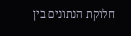חלוקת הנתונים בין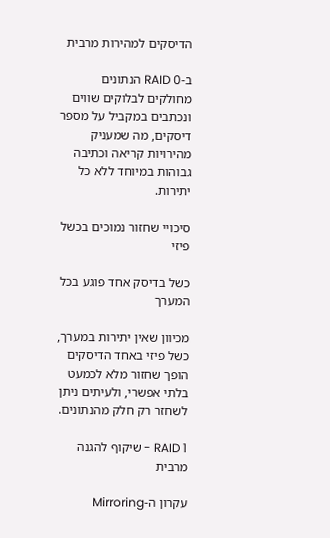הדיסקים למהירות מרבית

ב-RAID 0 הנתונים מחולקים לבלוקים שווים ונכתבים במקביל על מספר דיסקים, מה שמעניק מהירויות קריאה וכתיבה גבוהות במיוחד ללא כל יתירות.

סיכויי שחזור נמוכים בכשל פיזי

כשל בדיסק אחד פוגע בכל המערך

מכיוון שאין יתירות במערך, כשל פיזי באחד הדיסקים הופך שחזור מלא לכמעט בלתי אפשרי, ולעיתים ניתן לשחזר רק חלק מהנתונים.

RAID 1 - שיקוף להגנה מרבית

עקרון ה-Mirroring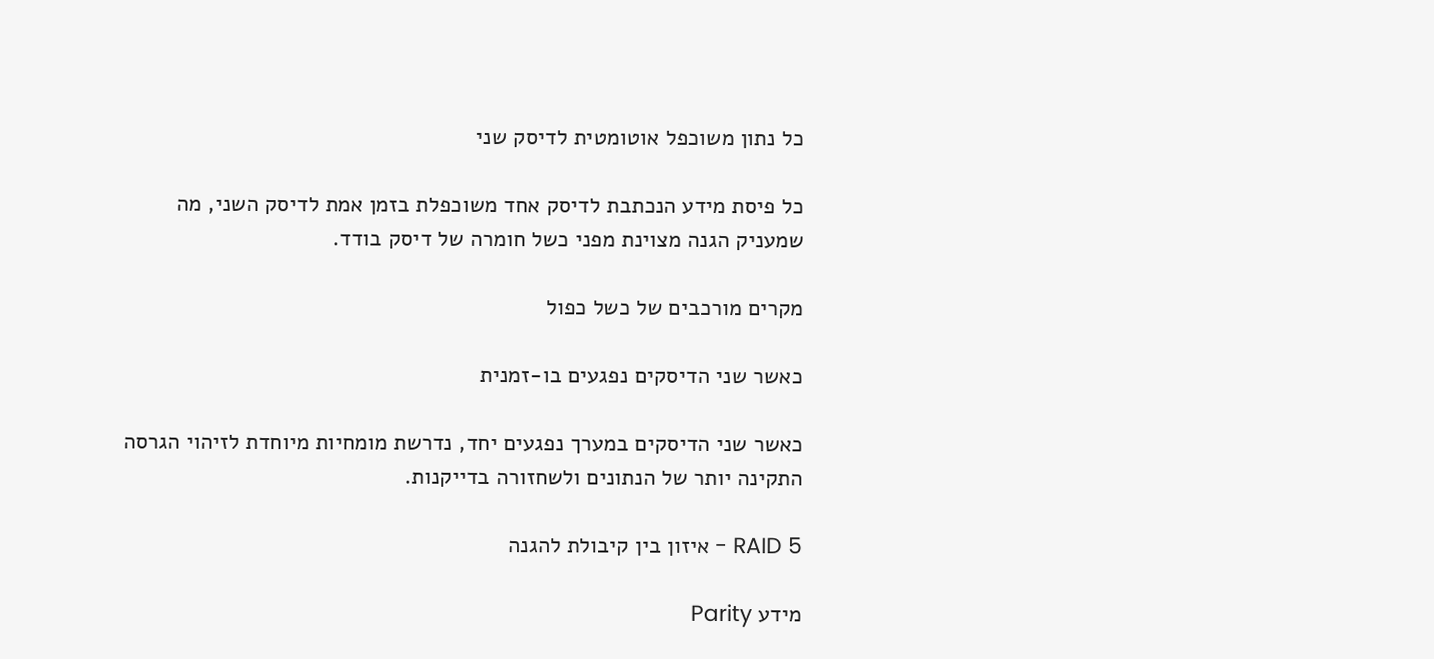כל נתון משוכפל אוטומטית לדיסק שני

כל פיסת מידע הנכתבת לדיסק אחד משוכפלת בזמן אמת לדיסק השני, מה שמעניק הגנה מצוינת מפני כשל חומרה של דיסק בודד.

מקרים מורכבים של כשל כפול

כאשר שני הדיסקים נפגעים בו-זמנית

כאשר שני הדיסקים במערך נפגעים יחד, נדרשת מומחיות מיוחדת לזיהוי הגרסה התקינה יותר של הנתונים ולשחזורה בדייקנות.

RAID 5 - איזון בין קיבולת להגנה

מידע Parity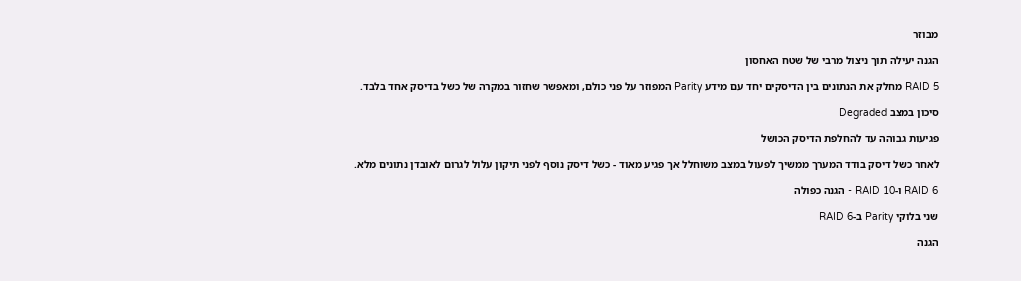מבוזר

הגנה יעילה תוך ניצול מרבי של שטח האחסון

RAID 5 מחלק את הנתונים בין הדיסקים יחד עם מידע Parity המפוזר על פני כולם, ומאפשר שחזור במקרה של כשל בדיסק אחד בלבד.

סיכון במצב Degraded

פגיעות גבוהה עד להחלפת הדיסק הכושל

לאחר כשל דיסק בודד המערך ממשיך לפעול במצב משוחלל אך פגיע מאוד - כשל דיסק נוסף לפני תיקון עלול לגרום לאובדן נתונים מלא.

RAID 6 ו-RAID 10 - הגנה כפולה

שני בלוקי Parity ב-RAID 6

הגנה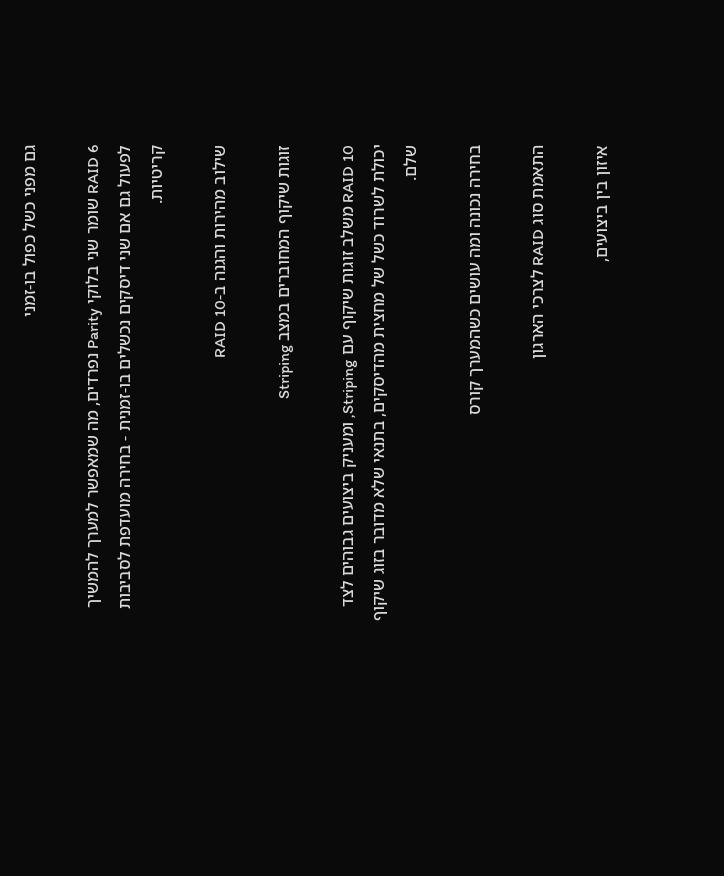גם מפני כשל כפול בו-זמני

RAID 6 שומר שני בלוקי Parity נפרדים, מה שמאפשר למערך להמשיך לפעול גם אם שני דיסקים נכשלים בו-זמנית - בחירה מועדפת לסביבות קריטיות.

שילוב מהירות והגנה ב-RAID 10

זוגות שיקוף המחוברים במצב Striping

RAID 10 משלב זוגות שיקוף עם Striping, ומעניק ביצועים גבוהים לצד יכולת לשרוד כשל של מחצית מהדיסקים, בתנאי שלא מדובר בזוג שיקוף שלם.

בחירה נכונה ומה עושים כשהמערך קורס

התאמת סוג RAID לצרכי הארגון

איזון בין ביצועים,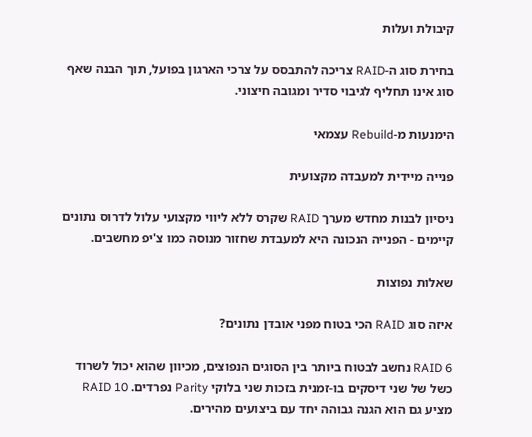קיבולת ועלות

בחירת סוג ה-RAID צריכה להתבסס על צרכי הארגון בפועל, תוך הבנה שאף סוג אינו תחליף לגיבוי סדיר ומגובה חיצוני.

הימנעות מ-Rebuild עצמאי

פנייה מיידית למעבדה מקצועית

ניסיון לבנות מחדש מערך RAID שקרס ללא ליווי מקצועי עלול לדרוס נתונים קיימים - הפנייה הנכונה היא למעבדת שחזור מנוסה כמו צ'יפ מחשבים.

שאלות נפוצות

איזה סוג RAID הכי בטוח מפני אובדן נתונים?

RAID 6 נחשב לבטוח ביותר בין הסוגים הנפוצים, מכיוון שהוא יכול לשרוד כשל של שני דיסקים בו-זמנית בזכות שני בלוקי Parity נפרדים. RAID 10 מציע גם הוא הגנה גבוהה יחד עם ביצועים מהירים.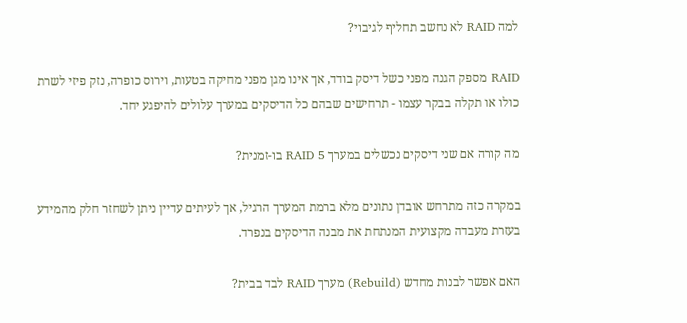למה RAID לא נחשב תחליף לגיבוי?

RAID מספק הגנה מפני כשל דיסק בודד, אך אינו מגן מפני מחיקה בטעות, וירוס כופרה, נזק פיזי לשרת כולו או תקלה בבקר עצמו - תרחישים שבהם כל הדיסקים במערך עלולים להיפגע יחד.

מה קורה אם שני דיסקים נכשלים במערך RAID 5 בו-זמנית?

במקרה כזה מתרחש אובדן נתונים מלא ברמת המערך הרגיל, אך לעיתים עדיין ניתן לשחזר חלק מהמידע בעזרת מעבדה מקצועית המנתחת את מבנה הדיסקים בנפרד.

האם אפשר לבנות מחדש (Rebuild) מערך RAID לבד בבית?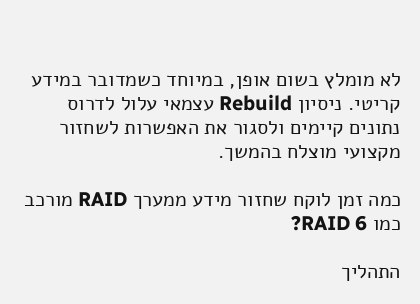לא מומלץ בשום אופן, במיוחד כשמדובר במידע קריטי. ניסיון Rebuild עצמאי עלול לדרוס נתונים קיימים ולסגור את האפשרות לשחזור מקצועי מוצלח בהמשך.

כמה זמן לוקח שחזור מידע ממערך RAID מורכב כמו RAID 6?

התהליך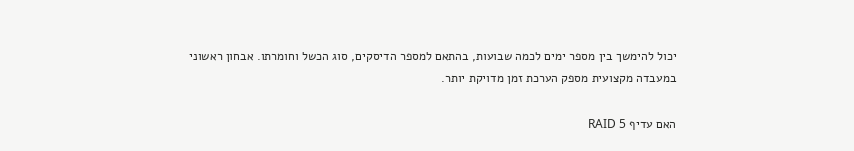יכול להימשך בין מספר ימים לכמה שבועות, בהתאם למספר הדיסקים, סוג הכשל וחומרתו. אבחון ראשוני במעבדה מקצועית מספק הערכת זמן מדויקת יותר.

האם עדיף RAID 5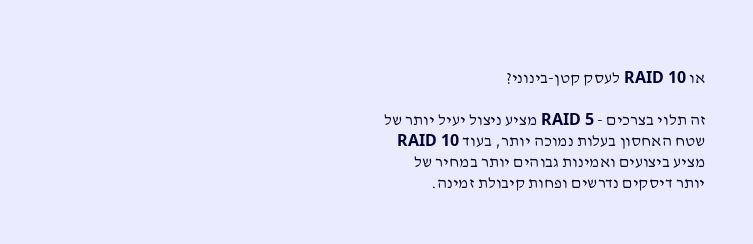או RAID 10 לעסק קטן-בינוני?

זה תלוי בצרכים - RAID 5 מציע ניצול יעיל יותר של שטח האחסון בעלות נמוכה יותר, בעוד RAID 10 מציע ביצועים ואמינות גבוהים יותר במחיר של יותר דיסקים נדרשים ופחות קיבולת זמינה.